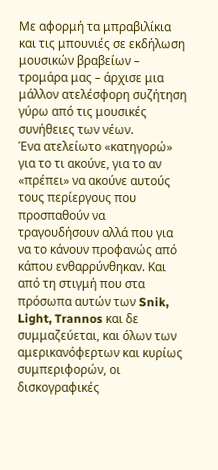Με αφορμή τα μπραβιλίκια και τις μπουνιές σε εκδήλωση μουσικών βραβείων – τρομάρα μας – άρχισε μια μάλλον ατελέσφορη συζήτηση γύρω από τις μουσικές συνήθειες των νέων.
Ένα ατελείωτο «κατηγορώ» για το τι ακούνε, για το αν «πρέπει» να ακούνε αυτούς τους περίεργους που προσπαθούν να τραγουδήσουν αλλά που για να το κάνουν προφανώς από κάπου ενθαρρύνθηκαν. Και από τη στιγμή που στα πρόσωπα αυτών των Snik, Light, Trannos και δε συμμαζεύεται, και όλων των αμερικανόφερτων και κυρίως συμπεριφορών, οι δισκογραφικές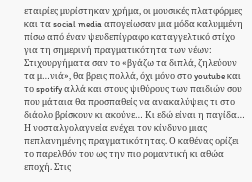εταιρίες μυρίστηκαν χρήμα, οι μουσικές πλατφόρμες και τα social media απογείωσαν μια μόδα καλυμμένη πίσω από έναν ψευδεπίγραφο καταγγελτικό στίχο για τη σημερινή πραγματικότητα των νέων: Στιχουργήματα σαν το «βγάζω τα διπλά, ζηλεύουν τα μ…νιά», θα βρεις πολλά, όχι μόνο στο youtube και το spotify αλλά και στους ψιθύρους των παιδιών σου που μάταια θα προσπαθείς να ανακαλύψεις τι στο διάολο βρίσκουν κι ακούνε… Κι εδώ είναι η παγίδα…
Η νοσταλγολαγνεία ενέχει τον κίνδυνο μιας πεπλανημένης πραγματικότητας. Ο καθένας ορίζει το παρελθόν του ως την πιο ρομαντική κι αθώα εποχή. Στις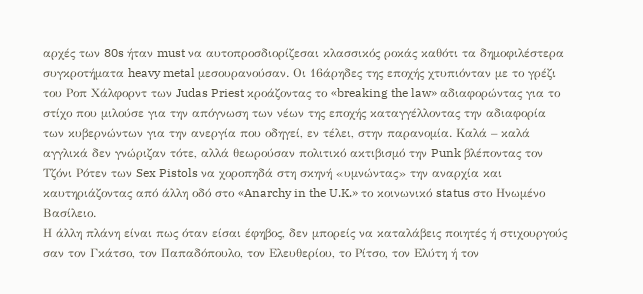αρχές των 80s ήταν must να αυτοπροσδιορίζεσαι κλασσικός ροκάς καθότι τα δημοφιλέστερα συγκροτήματα heavy metal μεσουρανούσαν. Οι 16άρηδες της εποχής χτυπιόνταν με το γρέζι του Ροπ Χάλφορντ των Judas Priest κροάζοντας το «breaking the law» αδιαφορώντας για το στίχο που μιλούσε για την απόγνωση των νέων της εποχής καταγγέλλοντας την αδιαφορία των κυβερνώντων για την ανεργία που οδηγεί, εν τέλει, στην παρανομία. Καλά – καλά αγγλικά δεν γνώριζαν τότε, αλλά θεωρούσαν πολιτικό ακτιβισμό την Punk βλέποντας τον Τζόνι Ρότεν των Sex Pistols να χοροπηδά στη σκηνή «υμνώντας» την αναρχία και καυτηριάζοντας από άλλη οδό στο «Anarchy in the U.K.» το κοινωνικό status στο Ηνωμένο Βασίλειο.
Η άλλη πλάνη είναι πως όταν είσαι έφηβος, δεν μπορείς να καταλάβεις ποιητές ή στιχουργούς σαν τον Γκάτσο, τον Παπαδόπουλο, τον Ελευθερίου, το Ρίτσο, τον Ελύτη ή τον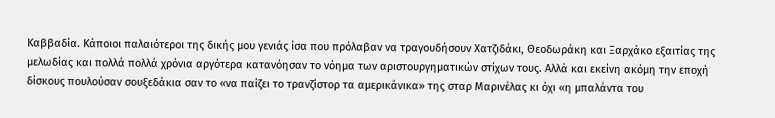Καββαδία. Κάποιοι παλαιότεροι της δικής μου γενιάς ίσα που πρόλαβαν να τραγουδήσουν Χατζιδάκι, Θεοδωράκη και Ξαρχάκο εξαιτίας της μελωδίας και πολλά πολλά χρόνια αργότερα κατανόησαν το νόημα των αριστουργηματικών στίχων τους. Αλλά και εκείνη ακόμη την εποχή δίσκους πουλούσαν σουξεδάκια σαν το «να παίζει το τρανζίστορ τα αμερικάνικα» της σταρ Μαρινέλας κι όχι «η μπαλάντα του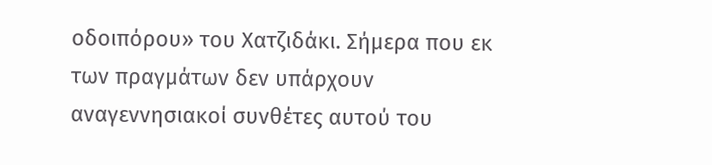οδοιπόρου» του Χατζιδάκι. Σήμερα που εκ των πραγμάτων δεν υπάρχουν αναγεννησιακοί συνθέτες αυτού του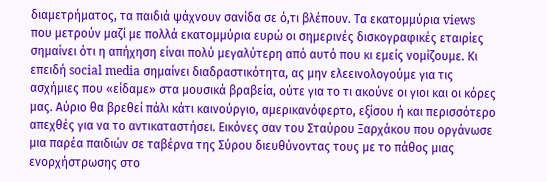διαμετρήματος, τα παιδιά ψάχνουν σανίδα σε ό,τι βλέπουν. Τα εκατομμύρια views που μετρούν μαζί με πολλά εκατομμύρια ευρώ οι σημερινές δισκογραφικές εταιρίες σημαίνει ότι η απήχηση είναι πολύ μεγαλύτερη από αυτό που κι εμείς νομίζουμε. Κι επειδή social media σημαίνει διαδραστικότητα, ας μην ελεεινολογούμε για τις ασχήμιες που «είδαμε» στα μουσικά βραβεία, ούτε για το τι ακούνε οι γιοι και οι κόρες μας. Αύριο θα βρεθεί πάλι κάτι καινούργιο, αμερικανόφερτο, εξίσου ή και περισσότερο απεχθές για να το αντικαταστήσει. Εικόνες σαν του Σταύρου Ξαρχάκου που οργάνωσε μια παρέα παιδιών σε ταβέρνα της Σύρου διευθύνοντας τους με το πάθος μιας ενορχήστρωσης στο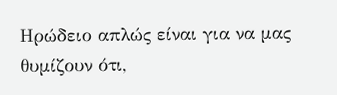Ηρώδειο απλώς είναι για να μας θυμίζουν ότι,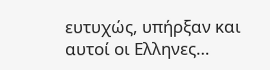ευτυχώς, υπήρξαν και αυτοί οι Ελληνες…